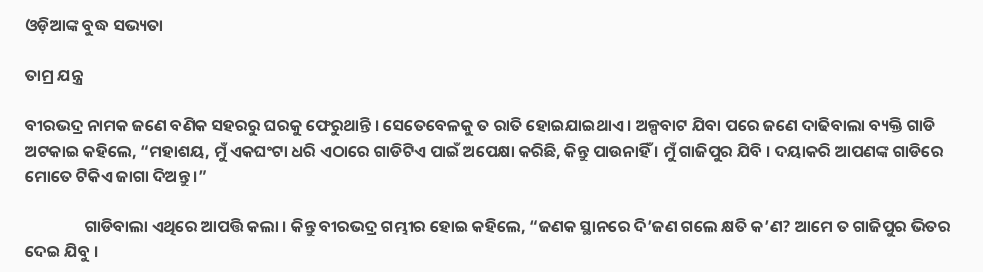ଓଡ଼ିଆଙ୍କ ବୁଦ୍ଧ ସଭ୍ୟତା

ତାମ୍ର ଯନ୍ତ୍ର

ବୀରଭଦ୍ର ନାମକ ଜଣେ ବଣିକ ସହରରୁ ଘରକୁ ଫେରୁଥାନ୍ତି । ସେତେବେଳକୁ ତ ରାତି ହୋଇଯାଇଥାଏ । ଅଳ୍ପବାଟ ଯିବା ପରେ ଜଣେ ଦାଢିବାଲା ବ୍ୟକ୍ତି ଗାଡି ଅଟକାଇ କହିଲେ, “ମହାଶୟ, ମୁଁ ଏକଘଂଟା ଧରି ଏଠାରେ ଗାଡିଟିଏ ପାଇଁ ଅପେକ୍ଷା କରିଛି, କିନ୍ତୁ ପାଉନାହିଁ । ମୁଁ ଗାଜିପୁର ଯିବି । ଦୟାକରି ଆପଣଙ୍କ ଗାଡିରେ ମୋତେ ଟିକିଏ ଜାଗା ଦିଅନ୍ତୁ ।”

                ଗାଡିବାଲା ଏଥିରେ ଆପତ୍ତି କଲା । କିନ୍ତୁ ବୀରଭଦ୍ର ଗମ୍ଭୀର ହୋଇ କହିଲେ, “ଜଣକ ସ୍ଥାନରେ ଦି’ଜଣ ଗଲେ କ୍ଷତି କ’ଣ? ଆମେ ତ ଗାଜିପୁର ଭିତର ଦେଇ ଯିବୁ ।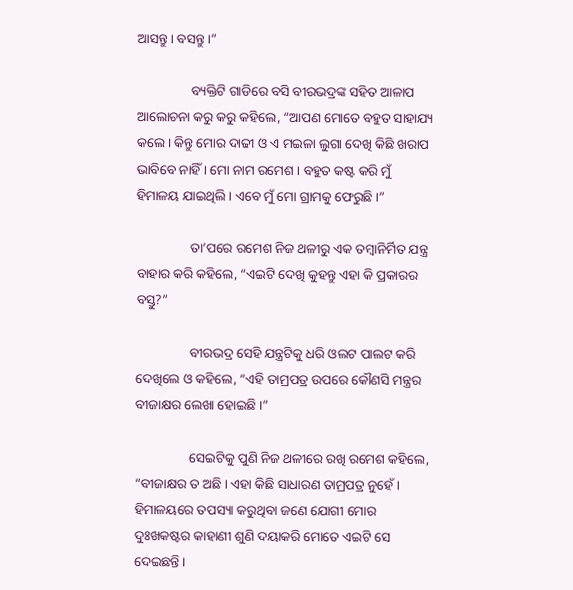ଆସନ୍ତୁ । ବସନ୍ତୁ ।”

                ବ୍ୟକ୍ତିଟି ଗାଡିରେ ବସି ବୀରଭଦ୍ରଙ୍କ ସହିତ ଆଳାପ ଆଲୋଚନା କରୁ କରୁ କହିଲେ, “ଆପଣ ମୋତେ ବହୁତ ସାହାଯ୍ୟ କଲେ । କିନ୍ତୁ ମୋର ଦାଢୀ ଓ ଏ ମଇଳା ଲୁଗା ଦେଖି କିଛି ଖରାପ ଭାବିବେ ନାହିଁ । ମୋ ନାମ ରମେଶ । ବହୁତ କଷ୍ଟ କରି ମୁଁ ହିମାଳୟ ଯାଇଥିଲି । ଏବେ ମୁଁ ମୋ ଗ୍ରାମକୁ ଫେରୁଛି ।”

                ତା’ପରେ ରମେଶ ନିଜ ଥଳୀରୁ ଏକ ତମ୍ବାନିର୍ମିତ ଯନ୍ତ୍ର ବାହାର କରି କହିଲେ, “ଏଇଟି ଦେଖି କୁହନ୍ତୁ ଏହା କି ପ୍ରକାରର ବସ୍ତୁ?”

                ବୀରଭଦ୍ର ସେହି ଯନ୍ତ୍ରଟିକୁ ଧରି ଓଲଟ ପାଲଟ କରି ଦେଖିଲେ ଓ କହିଲେ, “ଏହି ତାମ୍ରପତ୍ର ଉପରେ କୌଣସି ମନ୍ତ୍ରର ବୀଜାକ୍ଷର ଲେଖା ହୋଇଛି ।”

                ସେଇଟିକୁ ପୁଣି ନିଜ ଥଳୀରେ ରଖି ରମେଶ କହିଲେ, “ବୀଜାକ୍ଷର ତ ଅଛି । ଏହା କିଛି ସାଧାରଣ ତାମ୍ରପତ୍ର ନୁହେଁ । ହିମାଳୟରେ ତପସ୍ୟା କରୁଥିବା ଜଣେ ଯୋଗୀ ମୋର ଦୁଃଖକଷ୍ଟର କାହାଣୀ ଶୁଣି ଦୟାକରି ମୋତେ ଏଇଟି ସେ ଦେଇଛନ୍ତି ।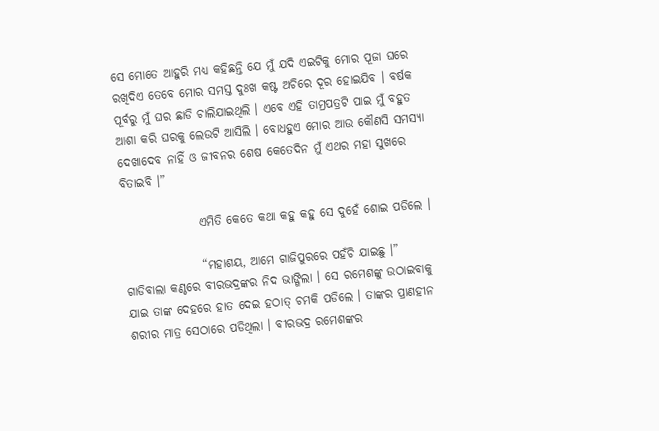ସେ ମୋତେ ଆହୁରି ମଧ୍ୟ କହିଛନ୍ତି ଯେ ମୁଁ ଯଦି ଏଇଟିକୁ ମୋର ପୂଜା ଘରେ ରଖିଦିଏ ତେବେ ମୋର ସମସ୍ତ ଦୁଃଖ କଷ୍ଟ ଅଚିରେ ଦୂର ହୋଇଯିବ । ବର୍ଷକ ପୂର୍ବରୁ ମୁଁ ଘର ଛାଡି ଚାଲିଯାଇଥିଲି । ଏବେ ଏହି ତାମ୍ରପତ୍ରଟି ପାଇ ମୁଁ ବହୁତ ଆଶା କରି ଘରକୁ ଲେଉଟି ଆସିଲି । ବୋଧହୁଏ ମୋର ଆଉ କୌଣସି ସମସ୍ୟା ଦେଖାଦେବ ନାହିଁ ଓ ଜୀବନର ଶେଷ କେତେଦିନ ମୁଁ ଏଥର ମହା ସୁଖରେ ବିତାଇବି ।”

                ଏମିତି କେତେ କଥା କହୁ କହୁ ସେ ଦୁହେଁ ଶୋଇ ପଡିଲେ ।

                “ମହାଶୟ, ଆମେ ଗାଜିପୁରରେ ପହଁଚି ଯାଇଛୁ ।” ଗାଡିବାଲା କଣ୍ଠରେ ବୀରଭଦ୍ରଙ୍କର ନିଦ ଭାଙ୍ଗିଲା । ସେ ରମେଶଙ୍କୁ ଉଠାଇବାକୁ ଯାଇ ତାଙ୍କ ଦେହରେ ହାତ ଦେଇ ହଠାତ୍ ଚମକି ପଡିଲେ । ତାଙ୍କର ପ୍ରାଣହୀନ ଶରୀର ମାତ୍ର ସେଠାରେ ପଡିଥିଲା । ବୀରଭଦ୍ର ରମେଶଙ୍କର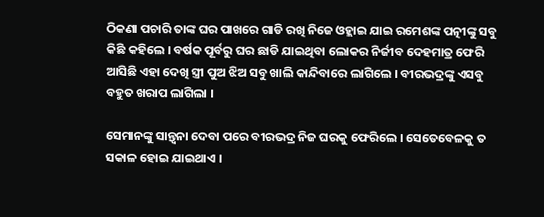ଠିକଣା ପଚାରି ତାଙ୍କ ଘର ପାଖରେ ଗାଡି ରଖି ନିଜେ ଓହ୍ଲାଇ ଯାଇ ରମେଶଙ୍କ ପତ୍ନୀଙ୍କୁ ସବୁ କିଛି କହିଲେ । ବର୍ଷକ ପୂର୍ବରୁ ଘର ଛାଡି ଯାଇଥିବା ଲୋକର ନିର୍ଜୀବ ଦେହମାତ୍ର ଫେରି ଆସିଛି ଏହା ଦେଖି ସ୍ତ୍ରୀ ପୁଅ ଝିଅ ସବୁ ଖାଲି କାନ୍ଦିବାରେ ଲାଗିଲେ । ବୀରଭଦ୍ରଙ୍କୁ ଏସବୁ ବହୁତ ଖରାପ ଲାଗିଲା ।

ସେମାନଙ୍କୁ ସାନ୍ତ୍ୱନା ଦେବା ପରେ ବୀରଭଦ୍ର ନିଜ ଘରକୁ ଫେରିଲେ । ସେତେବେଳକୁ ତ ସକାଳ ହୋଇ ଯାଇଥାଏ ।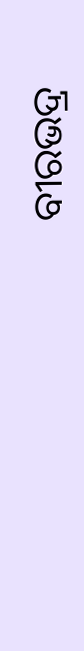ବୀରଭଦ୍ର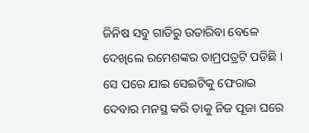ଜିନିଷ ସବୁ ଗାଡିରୁ ଉତାରିବା ବେଳେ ଦେଖିଲେ ରମେଶଙ୍କର ତାମ୍ରପତ୍ରଟି ପଡିଛି । ସେ ପରେ ଯାଇ ସେଇଟିକୁ ଫେରାଇ ଦେବାର ମନସ୍ଥ କରି ତାକୁ ନିଜ ପୂଜା ଘରେ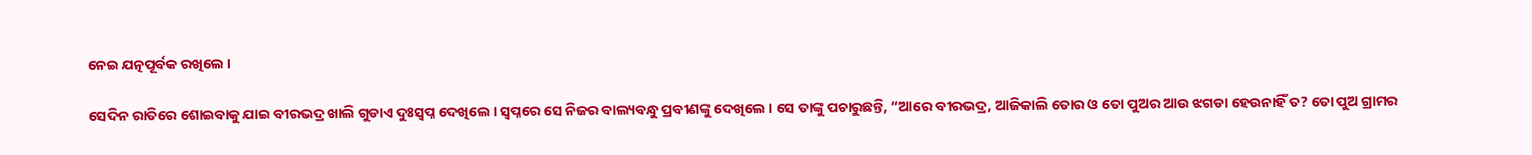ନେଇ ଯତ୍ନପୂର୍ବକ ରଖିଲେ ।

ସେଦିନ ରାତିରେ ଶୋଇବାକୁ ଯାଇ ବୀରଭଦ୍ର ଖାଲି ଗୁଡାଏ ଦୁଃସ୍ୱପ୍ନ ଦେଖିଲେ । ସ୍ୱପ୍ନରେ ସେ ନିଜର ବାଲ୍ୟବନ୍ଧୁ ପ୍ରବୀଣଙ୍କୁ ଦେଖିଲେ । ସେ ତାଙ୍କୁ ପଚାରୁଛନ୍ତି, “ଆରେ ବୀରଭଦ୍ର, ଆଜିକାଲି ତୋର ଓ ତୋ ପୁଅର ଆଉ ଝଗଡା ହେଉନାହିଁ ତ? ତୋ ପୁଅ ଗ୍ରାମର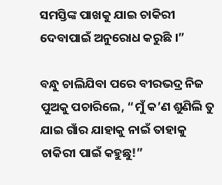ସମସ୍ତିଙ୍କ ପାଖକୁ ଯାଇ ଚାକିରୀ ଦେବାପାଇଁ ଅନୁରୋଧ କରୁଛି ।”

ବନ୍ଧୁ ଚାଲିଯିବା ପରେ ବୀରଭଦ୍ର ନିଜ ପୁଅକୁ ପଚାରିଲେ, “ମୁଁ କ’ଣ ଶୁଣିଲି ତୁ ଯାଇ ଗାଁର ଯାହାକୁ ନାଇଁ ତାହାକୁ ଚାକିରୀ ପାଇଁ କହୁଛୁ!”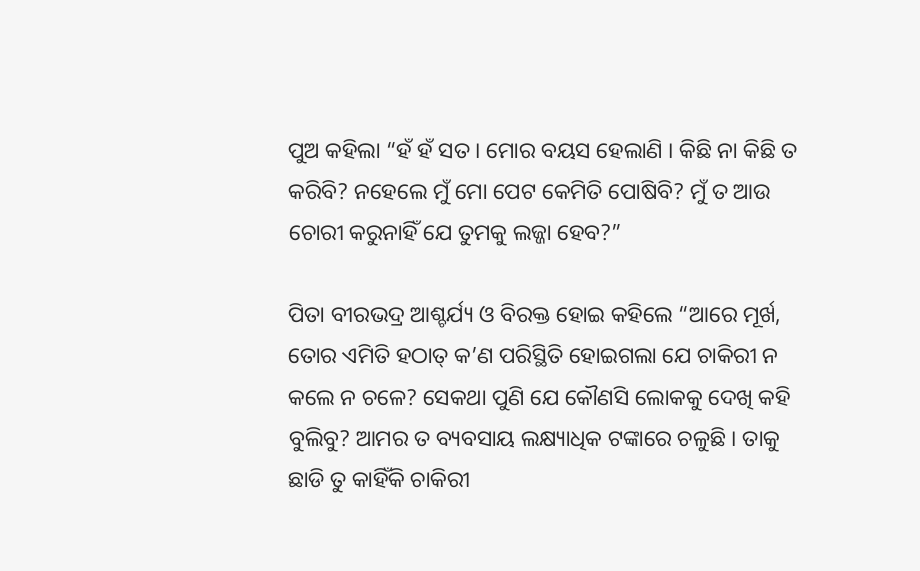ପୁଅ କହିଲା “ହଁ ହଁ ସତ । ମୋର ବୟସ ହେଲାଣି । କିଛି ନା କିଛି ତ କରିବି? ନହେଲେ ମୁଁ ମୋ ପେଟ କେମିତି ପୋଷିବି? ମୁଁ ତ ଆଉ ଚୋରୀ କରୁନାହିଁ ଯେ ତୁମକୁ ଲଜ୍ଜା ହେବ?”

ପିତା ବୀରଭଦ୍ର ଆଶ୍ଚର୍ଯ୍ୟ ଓ ବିରକ୍ତ ହୋଇ କହିଲେ “ଆରେ ମୂର୍ଖ, ତୋର ଏମିତି ହଠାତ୍ କ’ଣ ପରିସ୍ଥିତି ହୋଇଗଲା ଯେ ଚାକିରୀ ନ କଲେ ନ ଚଳେ? ସେକଥା ପୁଣି ଯେ କୌଣସି ଲୋକକୁ ଦେଖି କହି ବୁଲିବୁ? ଆମର ତ ବ୍ୟବସାୟ ଲକ୍ଷ୍ୟାଧିକ ଟଙ୍କାରେ ଚଳୁଛି । ତାକୁ ଛାଡି ତୁ କାହିଁକି ଚାକିରୀ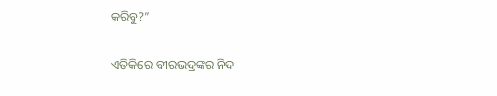କରିବୁ?”

ଏତିକିରେ ବୀରଭଦ୍ରଙ୍କର ନିଦ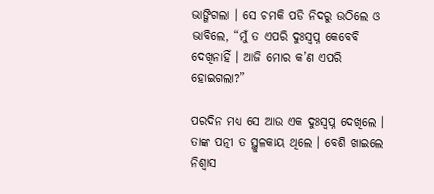ଭାଙ୍ଗିଗଲା । ସେ ଚମକି ପଡି ନିଦରୁ ଉଠିଲେ ଓ ଭାବିଲେ, “ମୁଁ ତ ଏପରି ଦୁଃସ୍ୱପ୍ନ କେବେବି ଦେଖିନାହିଁ । ଆଜି ମୋର କ’ଣ ଏପରି ହୋଇଗଲା?”

ପରଦିନ ମଧ୍ୟ ସେ ଆଉ ଏକ ଦୁଃସ୍ୱପ୍ନ ଦେଖିଲେ । ତାଙ୍କ ପତ୍ନୀ ତ ସ୍ଥୁଳକାୟ ଥିଲେ । ବେଶି ଖାଇଲେ ନିଶ୍ୱାସ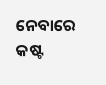ନେବାରେ କଷ୍ଟ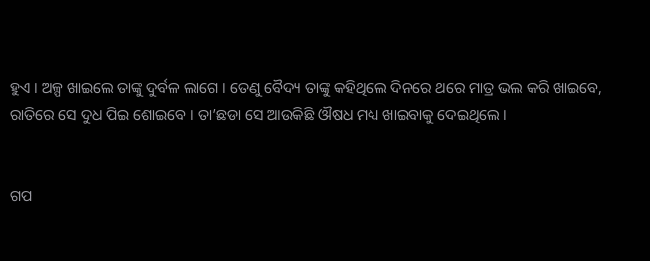ହୁଏ । ଅଳ୍ପ ଖାଇଲେ ତାଙ୍କୁ ଦୁର୍ବଳ ଲାଗେ । ତେଣୁ ବୈଦ୍ୟ ତାଙ୍କୁ କହିଥିଲେ ଦିନରେ ଥରେ ମାତ୍ର ଭଲ କରି ଖାଇବେ, ରାତିରେ ସେ ଦୁଧ ପିଇ ଶୋଇବେ । ତା’ଛଡା ସେ ଆଉକିଛି ଔଷଧ ମଧ୍ୟ ଖାଇବାକୁ ଦେଇଥିଲେ ।


ଗପ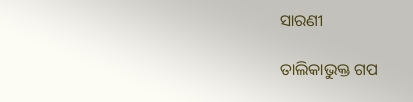ସାରଣୀ

ତାଲିକାଭୁକ୍ତ ଗପ